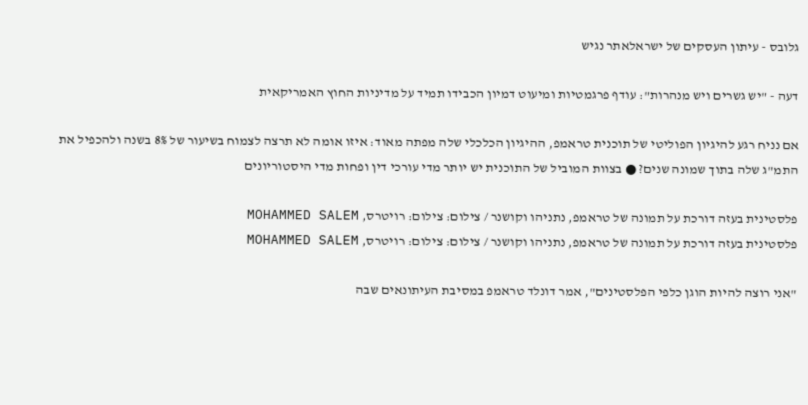גלובס - עיתון העסקים של ישראלאתר נגיש

דעה - "יש גשרים ויש מנהרות": עודף פרגמטיות ומיעוט דמיון הכבידו תמיד על מדיניות החוץ האמריקאית

אם נניח רגע להיגיון הפוליטי של תוכנית טראמפ, ההיגיון הכלכלי שלה מפתה מאוד: איזו אומה לא תרצה לצמוח בשיעור של 8% בשנה ולהכפיל את התמ"ג שלה בתוך שמונה שנים? ● בצוות המוביל של התוכנית יש יותר מדי עורכי דין ופחות מדי היסטוריונים

פלסטינית בעזה דורכת על תמונה של טראמפ, נתניהו וקושנר / צילום: צילום: רויטרס, MOHAMMED SALEM
פלסטינית בעזה דורכת על תמונה של טראמפ, נתניהו וקושנר / צילום: צילום: רויטרס, MOHAMMED SALEM

"אני רוצה להיות הוגן כלפי הפלסטינים", אמר דונלד טראמפ במסיבת העיתונאים שבה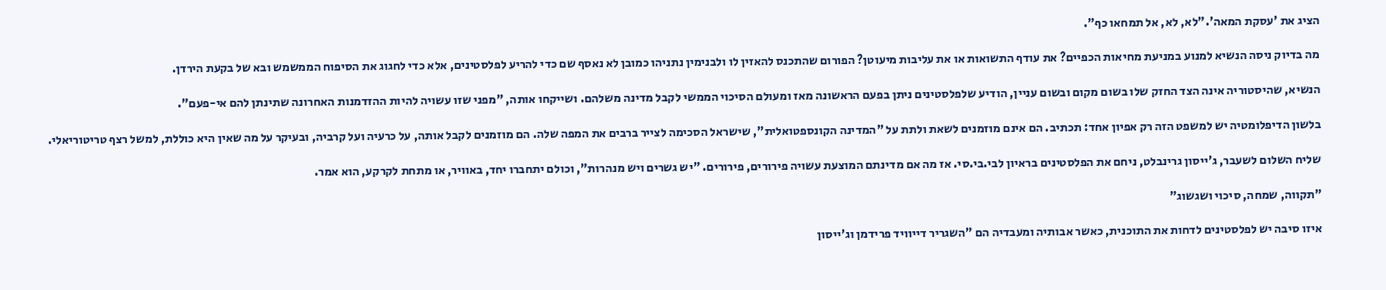הציג את 'עסקת המאה'."לא, לא, אל תמחאו כף".

מה בדיוק ניסה הנשיא למנוע במניעת מחיאות הכפיים? את עודף התשואות או את עליבות מיעוטן? הפורום שהתכנס להאזין לו ולבנימין נתניהו כמובן לא נאסף שם כדי להריע לפלסטינים, אלא כדי לחגוג את הסיפוח הממשמש ובא של בקעת הירדן.

הנשיא, שהיסטוריה אינה הצד החזק שלו בשום מקום ובשום עניין, הודיע שלפלסטינים ניתן בפעם הראשונה מאז ומעולם הסיכוי הממשי לקבל מדינה משלהם. ושייקחו אותה, "מפני שזו עשויה להיות ההזדמנות האחרונה שתינתן להם אי-פעם".

בלשון הדיפלומטיה יש למשפט הזה רק אפיון אחד: תכתיב. הם אינם מוזמנים לשאת ולתת על "המדינה הקונספטואלית", שישראל הסכימה לצייר ברבים את המפה שלה. הם מוזמנים לקבל אותה, על כרעיה ועל קרביה, ובעיקר על מה שאין היא כוללת, למשל רצף טריטוריאלי.

שליח השלום לשעבר, ג'ייסון גרינבלט, ניחם את הפלסטינים בראיון לבי.בי.סי. אז מה אם מדינתם המוצעת עשויה פירורים, פירורים. "יש גשרים ויש מנהרות", וכולם יתחברו יחד, באוויר, או מתחת לקרקע, הוא אמר.

"תקווה, שמחה, סיכוי ושגשוג"

איזו סיבה יש לפלסטינים לדחות את התוכנית, כאשר אבותיה ומעבדיה הם "השגריר דייוויד פרידמן וג'ייסון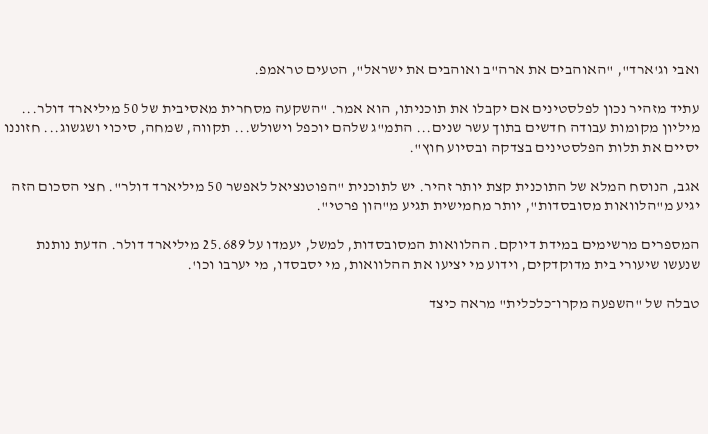ואבי וג'ארד", "האוהבים את ארה"ב ואוהבים את ישראל", הטעים טראמפ.

עתיד מזהיר נכון לפלסטינים אם יקבלו את תוכניתו, הוא אמר. "השקעה מסחרית מאסיבית של 50 מיליארד דולר... מיליון מקומות עבודה חדשים בתוך עשר שנים... התמ"ג שלהם יוכפל וישולש... תקווה, שמחה, סיכוי ושגשוג... חזוננו יסיים את תלות הפלסטינים בצדקה ובסיוע חוץ".

אגב, הנוסח המלא של התוכנית קצת יותר זהיר. יש לתוכנית "הפוטנציאל לאפשר 50 מיליארד דולר". חצי הסכום הזה יגיע מ"הלוואות מסובסדות", יותר מחמישית תגיע מ"הון פרטי".

המספרים מרשימים במידת דיוקם. ההלוואות המסובסדות, למשל, יעמדו על 25.689 מיליארד דולר. הדעת נותנת שנעשו שיעורי בית מדוקדקים, וידוע מי יציעו את ההלוואות, מי יסבסדו, מי יערבו וכו'.

טבלה של "השפעה מקרו־כלכלית" מראה כיצד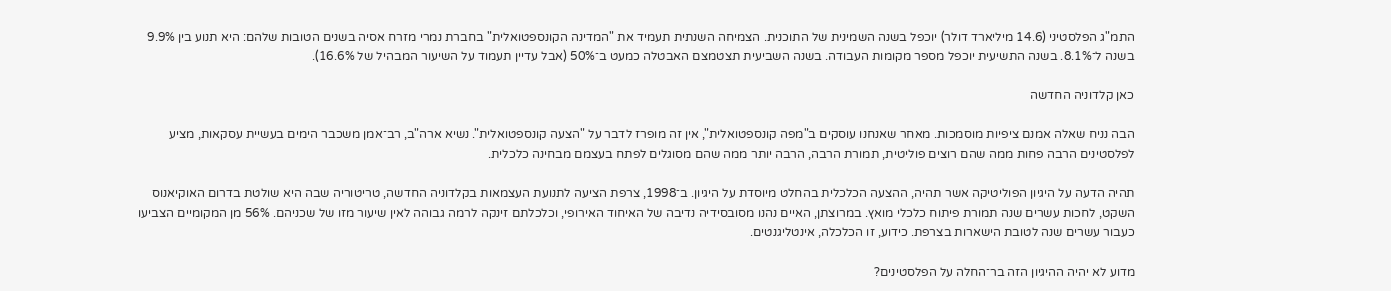התמ"ג הפלסטיני (14.6 מיליארד דולר) יוכפל בשנה השמינית של התוכנית. הצמיחה השנתית תעמיד את "המדינה הקונספטואלית" בחברת נמרי מזרח אסיה בשנים הטובות שלהם: היא תנוע בין 9.9% בשנה ל־8.1%. בשנה התשיעית יוכפל מספר מקומות העבודה. בשנה השביעית תצטמצם האבטלה כמעט ב־50% (אבל עדיין תעמוד על השיעור המבהיל של 16.6%).

כאן קלדוניה החדשה

הבה נניח שאלה אמנם ציפיות מוסמכות. מאחר שאנחנו עוסקים ב"מפה קונספטואלית", אין זה מופרז לדבר על "הצעה קונספטואלית". נשיא ארה"ב, רב־אמן משכבר הימים בעשיית עסקאות, מציע לפלסטינים הרבה פחות ממה שהם רוצים פוליטית, תמורת הרבה, הרבה יותר ממה שהם מסוגלים לפתח בעצמם מבחינה כלכלית.

תהיה הדעה על היגיון הפוליטיקה אשר תהיה, ההצעה הכלכלית בהחלט מיוסדת על היגיון. ב־1998, צרפת הציעה לתנועת העצמאות בקלדוניה החדשה, טריטוריה שבה היא שולטת בדרום האוקיאנוס השקט, לחכות עשרים שנה תמורת פיתוח כלכלי מואץ. במרוצתן, האיים נהנו מסובסידיה נדיבה של האיחוד האירופי, וכלכלתם זינקה לרמה גבוהה לאין שיעור מזו של שכניהם. 56% מן המקומיים הצביעו כעבור עשרים שנה לטובת הישארות בצרפת. כידוע, זו הכלכלה, אינטליגנטים.

מדוע לא יהיה ההיגיון הזה בר־החלה על הפלסטינים?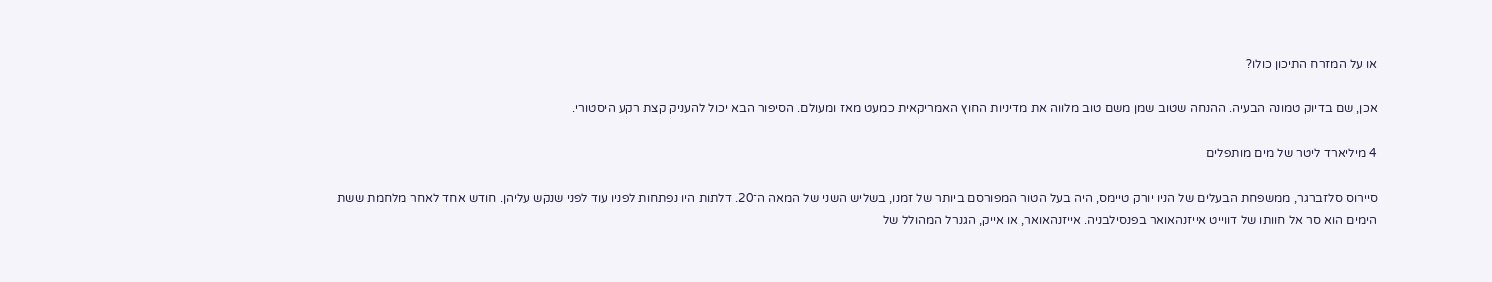או על המזרח התיכון כולו?

אכן, שם בדיוק טמונה הבעיה. ההנחה שטוב שמן משם טוב מלווה את מדיניות החוץ האמריקאית כמעט מאז ומעולם. הסיפור הבא יכול להעניק קצת רקע היסטורי.

4 מיליארד ליטר של מים מותפלים

סיירוס סלזברגר, ממשפחת הבעלים של הניו יורק טיימס, היה בעל הטור המפורסם ביותר של זמנו, בשליש השני של המאה ה־20. דלתות היו נפתחות לפניו עוד לפני שנקש עליהן. חודש אחד לאחר מלחמת ששת הימים הוא סר אל חוותו של דווייט אייזנהאואר בפנסילבניה. אייזנהאואר, או אייק, הגנרל המהולל של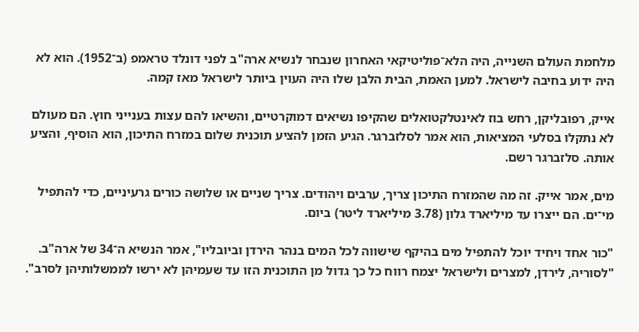מלחמת העולם השנייה, היה הלא־פוליטיקאי האחרון שנבחר לנשיא ארה"ב לפני דונלד טראמפ (ב־1952). הוא לא היה ידוע בחיבה לישראל. למען האמת, הבית הלבן שלו היה העוין ביותר לישראל מאז קמה.

אייק, רפובליקן, רחש בוז לאינטלקטואלים שהקיפו נשיאים דמוקרטיים, והשיאו להם עצות בענייני חוץ. הם מעולם לא נתקלו בסלעי המציאות, הוא אמר לסלזברגר. הגיע הזמן להציע תוכנית שלום במזרח התיכון, הוא הוסיף, והציע אותה. סלזברגר רשם.

מים, אמר אייק. זה מה שהמזרח התיכון צריך, ערבים ויהודים. צריך שניים או שלושה כורים גרעיניים, כדי להתפיל מי־ים. הם ייצרו עד מיליארד גלון (3.78 מיליארד ליטר) ביום.

"כור אחד ויחיד יוכל להתפיל מים בהיקף שישווה לכל המים בנהר הירדן וביובליו", אמר הנשיא ה־34 של ארה"ב. "לסוריה, לירדן, למצרים ולישראל יצמח רווח כל כך גדול מן התוכנית הזו עד שעמיהן לא ירשו לממשלותיהן לסרב".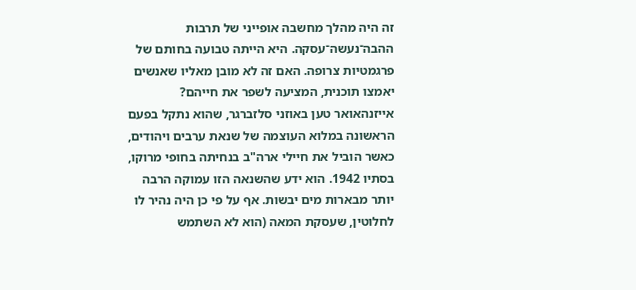זה היה מהלך מחשבה אופייני של תרבות ההבה־נעשה־עסקה. היא הייתה טבועה בחותם של פרגמטיות צרופה. האם זה לא מובן מאליו שאנשים יאמצו תוכנית, המציעה לשפר את חייהם? אייזנהאואר טען באוזני סלזברגר, שהוא נתקל בפעם הראשונה במלוא העוצמה של שנאת ערבים ויהודים, כאשר הוביל את חיילי ארה"ב בנחיתה בחופי מרוקו, בסתיו 1942. הוא ידע שהשנאה הזו עמוקה הרבה יותר מבארות מים יבשות. אף על פי כן היה נהיר לו לחלוטין, שעסקת המאה (הוא לא השתמש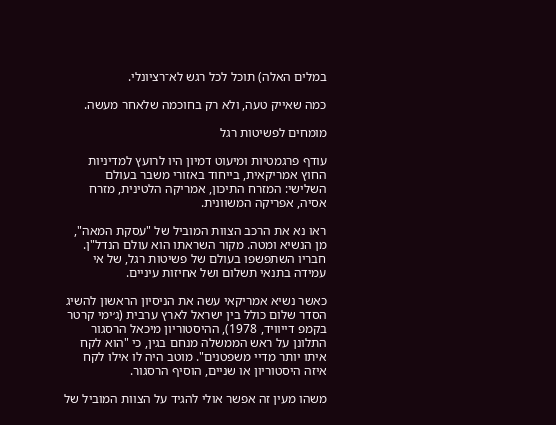במלים האלה) תוכל לכל רגש לא־רציונלי.

כמה שאייק טעה, ולא רק בחוכמה שלאחר מעשה.

מומחים לפשיטות רגל

עודף פרגמטיות ומיעוט דמיון היו לרועץ למדיניות החוץ אמריקאית, בייחוד באזורי משבר בעולם השלישי: המזרח התיכון, אמריקה הלטינית, מזרח אסיה, אפריקה המשוונית.

ראו נא את הרכב הצוות המוביל של "עסקת המאה", מן הנשיא ומטה. מקור השראתו הוא עולם הנדל"ן. חבריו השתפשפו בעולם של פשיטות רגל, של אי עמידה בתנאי תשלום ושל אחיזות עיניים.

כאשר נשיא אמריקאי עשה את הניסיון הראשון להשיג הסדר שלום כולל בין ישראל לארץ ערבית (ג׳ימי קרטר בקמפ דייוויד, 1978), ההיסטוריון מיכאל הרסגור התלונן על ראש הממשלה מנחם בגין, כי "הוא לקח איתו יותר מדיי משפטנים". מוטב היה לו אילו לקח איזה היסטוריון או שניים, הוסיף הרסגור.

משהו מעין זה אפשר אולי להגיד על הצוות המוביל של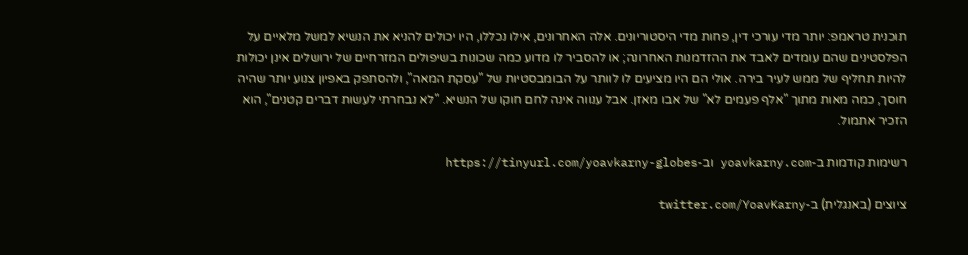תוכנית טראמפ: יותר מדי עורכי דין, פחות מדי היסטוריונים. אלה האחרונים, אילו נכללו, היו יכולים להניא את הנשיא למשל מלאיים על הפלסטינים שהם עומדים לאבד את ההזדמנות האחרונה; או להסביר לו מדוע כמה שכונות בשיפולים המזרחיים של ירושלים אינן יכולות להיות תחליף של ממש לעיר בירה. אולי הם היו מציעים לו לוותר על הבומבסטיות של "עסקת המאה", ולהסתפק באפיון צנוע יותר שהיה חוסך, כמה מאות מתוך "אלף פעמים לא" של אבו מאזן. אבל ענווה אינה לחם חוקו של הנשיא. "לא נבחרתי לעשות דברים קטנים", הוא הזכיר אתמול.

רשימות קודמות ב-yoavkarny.com וב-https://tinyurl.com/yoavkarny-globes

ציוצים (באנגלית) ב-twitter.com/YoavKarny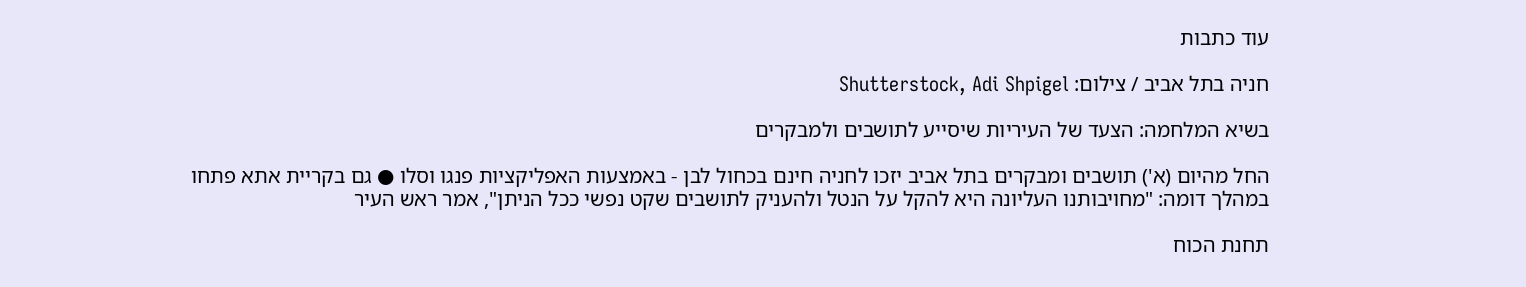עוד כתבות

חניה בתל אביב / צילום: Shutterstock, Adi Shpigel

בשיא המלחמה: הצעד של העיריות שיסייע לתושבים ולמבקרים

החל מהיום (א') תושבים ומבקרים בתל אביב יזכו לחניה חינם בכחול לבן - באמצעות האפליקציות פנגו וסלו ● גם בקריית אתא פתחו במהלך דומה: "מחויבותנו העליונה היא להקל על הנטל ולהעניק לתושבים שקט נפשי ככל הניתן", אמר ראש העיר

תחנת הכוח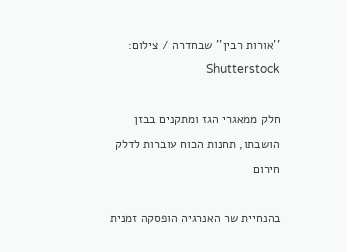''אורות רבין'' שבחדרה / צילום: Shutterstock

חלק ממאגרי הגז ומתקנים בבזן הושבתו, תחנות הכוח עוברות לדלק חירום

בהנחיית שר האנרגיה הופסקה זמנית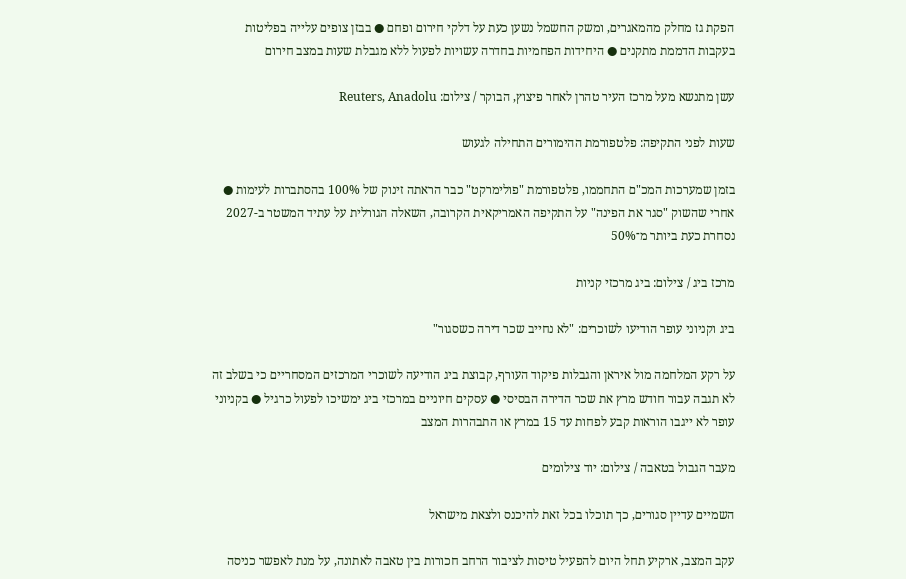הפקת גז מחלק מהמאגרים, ומשק החשמל נשען כעת על דלקי חירום ופחם ● בבזן צופים עלייה בפליטות בעקבות הדממת מתקנים ● היחידות הפחמיות בחדרה עשויות לפעול ללא מגבלת שעות במצב חירום

עשן מתנשא מעל מרכז העיר טהרן לאחר פיצוץ, הבוקר / צילום: Reuters, Anadolu

שעות לפני התקיפה: פלטפורמת ההימורים התחילה לגעוש

בזמן שמערכות המכ"ם התחממו, פלטפורמת "פולימרקט" כבר הראתה זינוק של 100% בהסתברות לעימות ● אחרי שהשוק "סגר את הפינה" על התקיפה האמריקאית הקרובה, השאלה הגורלית על עתיד המשטר ב-2027 נסחרת כעת ביותר מ־50%

מרכז ביג / צילום: ביג מרכזי קניות

ביג וקניוני עופר הודיעו לשוכרים: "לא נחייב שכר דירה כשסגור"

על רקע המלחמה מול איראן והגבלות פיקוד העורף, קבוצת ביג הודיעה לשוכרי המרכזים המסחריים כי בשלב זה לא תגבה עבור חודש מרץ את שכר הדירה הבסיסי ● עסקים חיוניים במרכזי ביג ימשיכו לפעול כרגיל ● בקניוני עופר לא ייגבו הוראות קבע לפחות עד 15 במרץ או התבהרות המצב

מעבר הגבול בטאבה / צילום: יוד צילומים

השמיים עדיין סגורים, כך תוכלו בכל זאת להיכנס ולצאת מישראל

עקב המצב, ארקיע תחל היום להפעיל טיסות לציבור הרחב חכורות בין טאבה לאתונה, על מנת לאפשר כניסה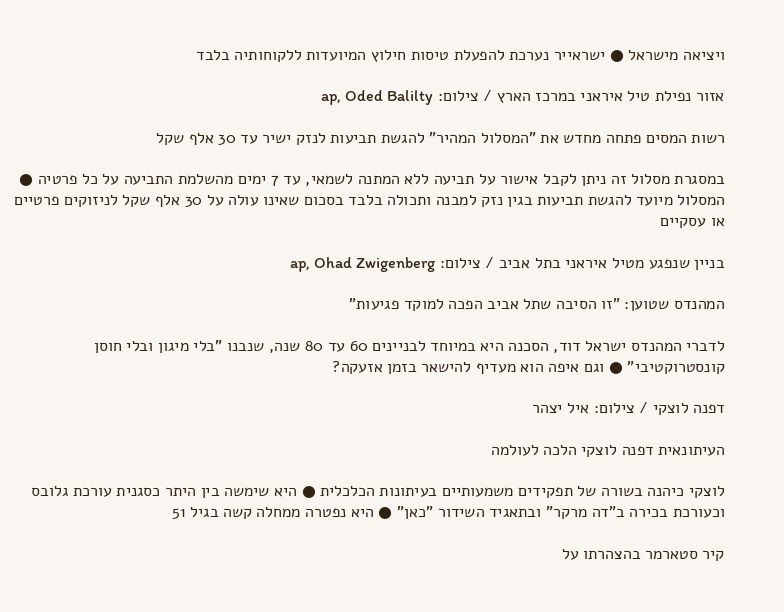ויציאה מישראל ● ישראייר נערכת להפעלת טיסות חילוץ המיועדות ללקוחותיה בלבד

אזור נפילת טיל איראני במרכז הארץ / צילום: ap, Oded Balilty

רשות המסים פתחה מחדש את "המסלול המהיר" להגשת תביעות לנזק ישיר עד 30 אלף שקל

במסגרת מסלול זה ניתן לקבל אישור על תביעה ללא המתנה לשמאי, עד 7 ימים מהשלמת התביעה על כל פרטיה ● המסלול מיועד להגשת תביעות בגין נזק למבנה ותכולה בלבד בסכום שאינו עולה על 30 אלף שקל לניזוקים פרטיים או עסקיים

בניין שנפגע מטיל איראני בתל אביב / צילום: ap, Ohad Zwigenberg

המהנדס שטוען: "זו הסיבה שתל אביב הפכה למוקד פגיעות"

לדברי המהנדס ישראל דוד, הסכנה היא במיוחד לבניינים 60 עד 80 שנה, שנבנו "בלי מיגון ובלי חוסן קונסטרוקטיבי" ● וגם איפה הוא מעדיף להישאר בזמן אזעקה?

דפנה לוצקי / צילום: איל יצהר

העיתונאית דפנה לוצקי הלכה לעולמה

לוצקי כיהנה בשורה של תפקידים משמעותיים בעיתונות הכלכלית ● היא שימשה בין היתר כסגנית עורכת גלובס וכעורכת בכירה ב"דה מרקר" ובתאגיד השידור "כאן" ● היא נפטרה ממחלה קשה בגיל 51

קיר סטארמר בהצהרתו על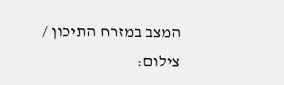המצב במזרח התיכון / צילום: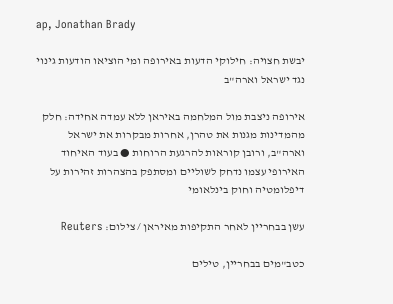ap, Jonathan Brady

יבשת חצויה: חילוקי הדעות באירופה ומי הוציאו הודעות גינוי נגד ישראל וארה"ב

אירופה ניצבת מול המלחמה באיראן ללא עמדה אחידה: חלק מהמדינות מגנות את טהרן, אחרות מבקרות את ישראל וארה"ב, ורובן קוראות להרגעת הרוחות ● בעוד האיחוד האירופי עצמו נדחק לשוליים ומסתפק בהצהרות זהירות על דיפלומטיה וחוק בינלאומי

עשן בבחריין לאחר התקיפות מאיראן / צילום: Reuters

כטב"מים בבחריין, טילים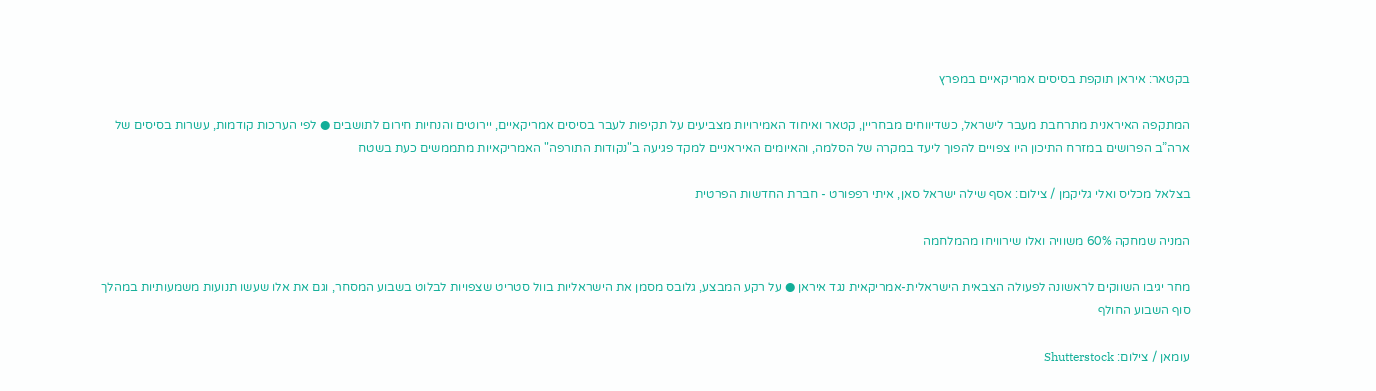בקטאר: איראן תוקפת בסיסים אמריקאיים במפרץ

המתקפה האיראנית מתרחבת מעבר לישראל, כשדיווחים מבחריין, קטאר ואיחוד האמירויות מצביעים על תקיפות לעבר בסיסים אמריקאיים, יירוטים והנחיות חירום לתושבים ● לפי הערכות קודמות, עשרות בסיסים של ארה”ב הפרושים במזרח התיכון היו צפויים להפוך ליעד במקרה של הסלמה, והאיומים האיראניים למקד פגיעה ב"נקודות התורפה" האמריקאיות מתממשים כעת בשטח

בצלאל מכליס ואלי גליקמן / צילום: אסף שילה ישראל סאן, איתי רפפורט - חברת החדשות הפרטית

המניה שמחקה 60% משוויה ואלו שירוויחו מהמלחמה

מחר יגיבו השווקים לראשונה לפעולה הצבאית הישראלית-אמריקאית נגד איראן ● על רקע המבצע, גלובס מסמן את הישראליות בוול סטריט שצפויות לבלוט בשבוע המסחר, וגם את אלו שעשו תנועות משמעותיות במהלך סוף השבוע החולף

עומאן / צילום: Shutterstock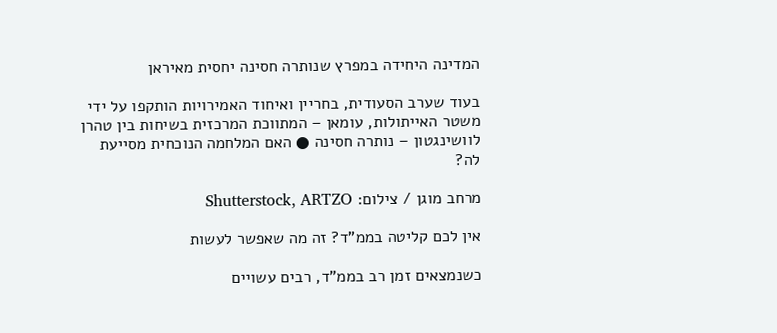המדינה היחידה במפרץ שנותרה חסינה יחסית מאיראן

בעוד שערב הסעודית, בחריין ואיחוד האמירויות הותקפו על ידי משטר האייתולות, עומאן – המתווכת המרכזית בשיחות בין טהרן לוושינגטון – נותרה חסינה ● האם המלחמה הנוכחית מסייעת לה?

מרחב מוגן / צילום: Shutterstock, ARTZO

אין לכם קליטה בממ"ד? זה מה שאפשר לעשות

כשנמצאים זמן רב בממ"ד, רבים עשויים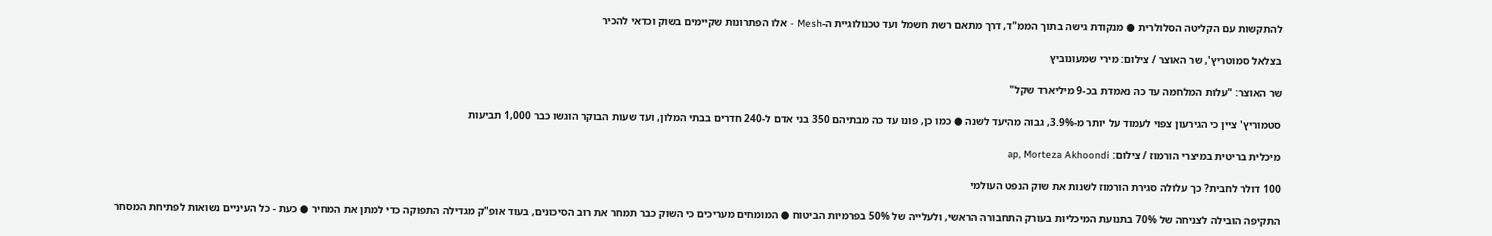להתקשות עם הקליטה הסלולרית ● מנקודת גישה בתוך הממ"ד, דרך מתאם רשת חשמל ועד טכנולוגיית ה-Mesh - אלו הפתרונות שקיימים בשוק וכדאי להכיר

בצלאל סמוטריץ', שר האוצר / צילום: מירי שמעונוביץ

שר האוצר: "עלות המלחמה עד כה נאמדת בכ-9 מיליארד שקל"

סטמוריץ' ציין כי הגירעון צפוי לעמוד על יותר מ-3.9%, גבוה מהיעד לשנה ● כמו כן, פונו עד כה מבתיהם 350 בני אדם ל-240 חדרים בבתי המלון, ועד שעות הבוקר הוגשו כבר 1,000 תביעות

מיכלית בריטית במיצרי הורמוז / צילום: ap, Morteza Akhoondi

100 דולר לחבית? כך עלולה סגירת הורמוז לשנות את שוק הנפט העולמי

התקיפה הובילה לצניחה של 70% בתנועת המיכליות בעורק התחבורה הראשי, ולעלייה של 50% בפרמיות הביטוח ● המומחים מעריכים כי השוק כבר תמחר את רוב הסיכונים, בעוד אופ"ק מגדילה התפוקה כדי למתן את המחיר ● כעת - כל העיניים נשואות לפתיחת המסחר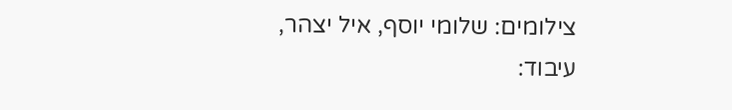צילומים: שלומי יוסף, איל יצהר, עיבוד: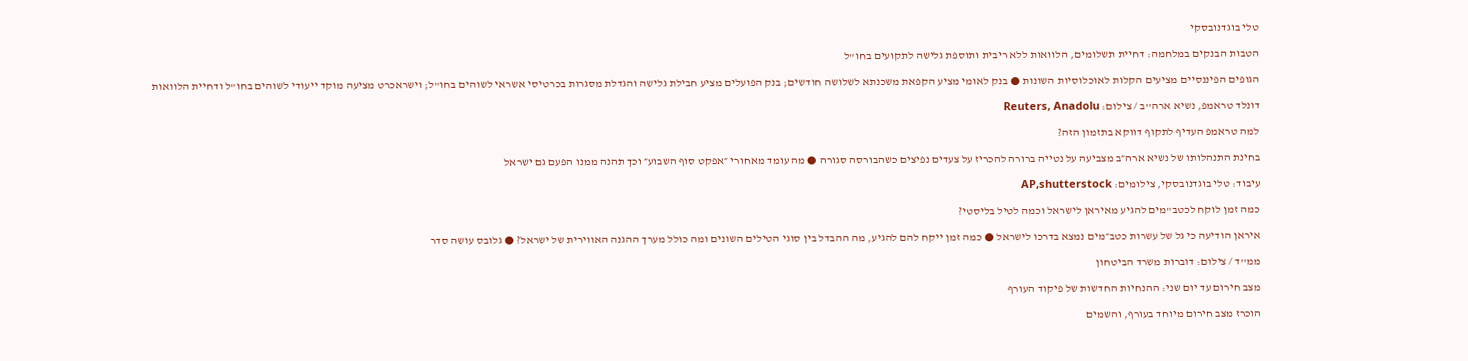טלי בוגדנובסקי

הטבות הבנקים במלחמה: דחיית תשלומים, הלוואות ללא ריבית ותוספת גלישה לתקועים בחו"ל

הגופים הפיננסיים מציעים הקלות לאוכלוסיות השונות ● בנק לאומי מציע הקפאת משכנתא לשלושה חודשים; בנק הפועלים מציע חבילת גלישה והגדלת מסגרות בכרטיסי אשראי לשוהים בחו"ל; וישראכרט מציעה מוקד ייעודי לשוהים בחו"ל ודחיית הלוואות

דונלד טראמפ, נשיא ארה''ב / צילום: Reuters, Anadolu

למה טראמפ העדיף לתקוף דווקא בתזמון הזה?

בחינת התנהלותו של נשיא ארה״ב מצביעה על נטייה ברורה להכריז על צעדים נפיצים כשהבורסה סגורה ● מה עומד מאחורי ״אפקט סוף השבוע״ וכך תהנה ממנו הפעם גם ישראל

עיבוד: טלי בוגדנובסקי, צילומים: AP,shutterstock

כמה זמן לוקח לכטב"מים להגיע מאיראן לישראל וכמה לטיל בליסטי?

איראן הודיעה כי גל של עשרות כטב״מים נמצא בדרכו לישראל ● כמה זמן ייקח להם להגיע, מה ההבדל בין סוגי הטילים השונים ומה כולל מערך ההגנה האווירית של ישראל? ● גלובס עושה סדר

ממ''ד / צילום: דוברות משרד הביטחון

מצב חירום עד יום שני: ההנחיות החדשות של פיקוד העורף

הוכרז מצב חירום מיוחד בעורף, והשמים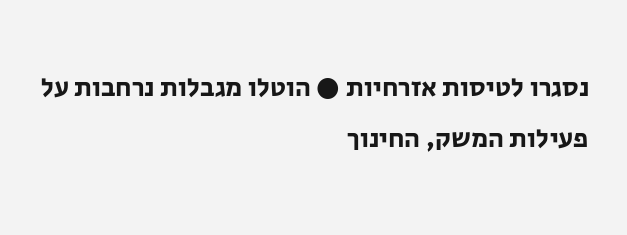נסגרו לטיסות אזרחיות ● הוטלו מגבלות נרחבות על פעילות המשק, החינוך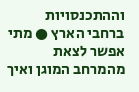וההתכנסויות ברחבי הארץ ● מתי אפשר לצאת מהמרחב המוגן ואיך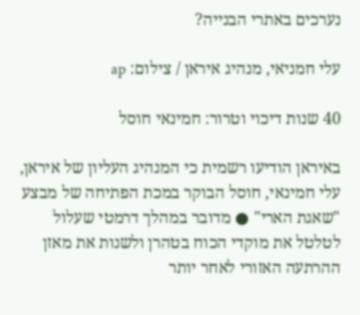נערכים באתרי הבנייה?

עלי חמניאי, מנהיג איראן / צילום: ap

40 שנות דיכוי וטרור: חמינאי חוסל

באיראן הודיעו רשמית כי המנהיג העליון של איראן, עלי חמינאי, חוסל הבוקר במכת הפתיחה של מבצע "שאגת הארי" ● מדובר במהלך דרמטי שעלול לטלטל את מוקדי הכוח בטהרן ולשנות את מאזן ההרתעה האזורי לאחר יותר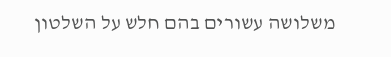משלושה עשורים בהם חלש על השלטון